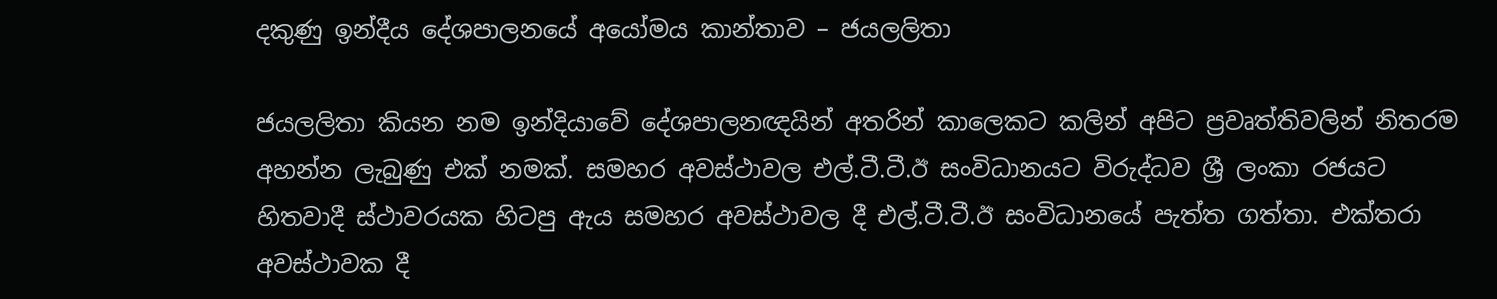දකුණු ඉන්දීය දේශපාලනයේ අයෝමය කාන්තාව – ජයලලිතා

ජයලලිතා කියන නම ඉන්දියාවේ දේශපාලනඥයින් අතරින් කාලෙකට කලින් අපිට ප්‍රවෘත්තිවලින් නිතරම අහන්න ලැබුණු එක් නමක්. සමහර අවස්ථාවල එල්.ටී.ටී.ඊ සංවිධානයට විරුද්ධව ශ්‍රී ලංකා රජයට හිතවාදී ස්ථාවරයක හිටපු ඇය සමහර අවස්ථාවල දී එල්.ටී.ටී.ඊ සංවිධානයේ පැත්ත ගත්තා. එක්තරා අවස්ථාවක දී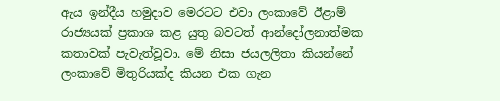ඇය ඉන්දීය හමුදාව මෙරටට එවා ලංකාවේ ඊළාම් රාජ්‍යයක් ප්‍රකාශ කළ යුතු බවටත් ආන්දෝලනාත්මක කතාවක් පැවැත්වූවා. මේ නිසා ජයලලිතා කියන්නේ ලංකාවේ මිතුරියක්ද කියන එක ගැන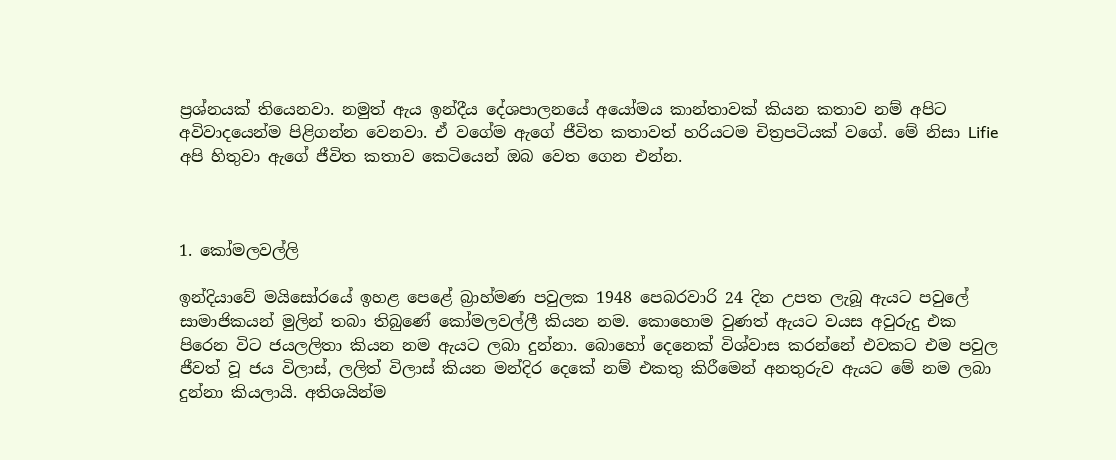ප්‍රශ්නයක් තියෙනවා. නමුත් ඇය ඉන්දීය දේශපාලනයේ අයෝමය කාන්තාවක් කියන කතාව නම් අපිට අවිවාදයෙන්ම පිළිගන්න වෙනවා. ඒ වගේම ඇගේ ජීවිත කතාවත් හරියටම චිත්‍රපටියක් වගේ. මේ නිසා Lifie අපි හිතුවා ඇගේ ජීවිත කතාව කෙටියෙන් ඔබ වෙත ගෙන එන්න.



1. කෝමලවල්ලි

ඉන්දියාවේ මයිසෝරයේ ඉහළ පෙළේ බ්‍රාහ්මණ පවුලක 1948 පෙබරවාරි 24 දින උපත ලැබූ ඇයට පවුලේ සාමාජිකයන් මුලින් තබා තිබුණේ කෝමලවල්ලී කියන නම. කොහොම වුණත් ඇයට වයස අවුරුදු එක පිරෙන විට ජයලලිතා කියන නම ඇයට ලබා දුන්නා. බොහෝ දෙනෙක් විශ්වාස කරන්නේ එවකට එම පවුල ජීවත් වූ ජය විලාස්, ලලිත් විලාස් කියන මන්දිර දෙකේ නම් එකතු කිරීමෙන් අනතුරුව ඇයට මේ නම ලබා දුන්නා කියලායි. අතිශයින්ම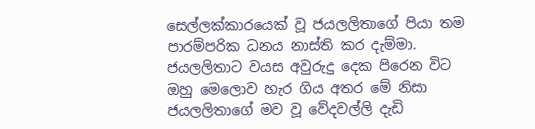සෙල්ලක්කාරයෙක් වූ ජයලලිතාගේ පියා තම පාරම්පරික ධනය නාස්ති කර දැම්මා. ජයලලිතාට වයස අවුරුදු දෙක පිරෙන විට ඔහු මෙලොව හැර ගිය අතර මේ නිසා ජයලලිතාගේ මව වූ වේදවල්ලි දැඩි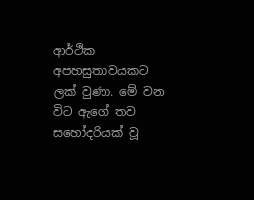ආර්ථික අපහසුතාවයකට ලක් වුණා. මේ වන විට ඇගේ තව සහෝදරියක් වූ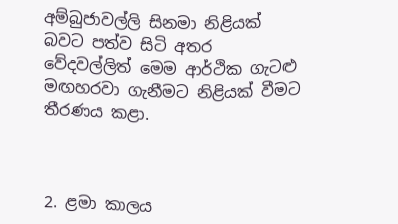අම්බුජාවල්ලි සිනමා නිළියක් බවට පත්ව සිටි අතර වේදවල්ලිත් මෙම ආර්ථික ගැටළු මඟහරවා ගැනීමට නිළියක් වීමට තීරණය කළා.



2. ළමා කාලය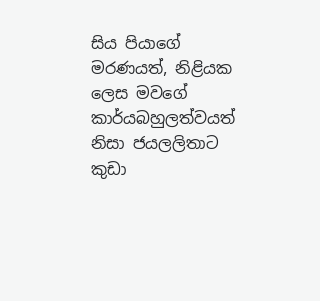සිය පියාගේ මරණයත්, නිළියක ලෙස මවගේ කාර්යබහුලත්වයත් නිසා ජයලලිතාට කුඩා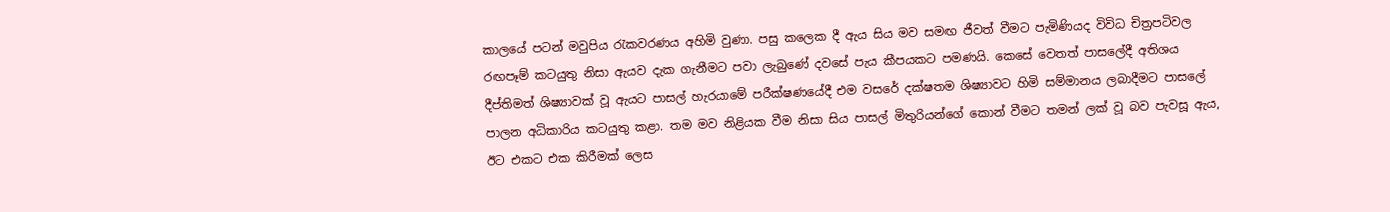කාලයේ පටන් මවුපිය රැකවරණය අහිමි වුණා. පසු කලෙක දී ඇය සිය මව සමඟ ජීවත් වීමට පැමිණියද විවිධ චිත්‍රපටිවල රඟපෑම් කටයුතු නිසා ඇයව දැක ගැනීමට පවා ලැබුණේ දවසේ පැය කීපයකට පමණයි. කෙසේ වෙතත් පාසලේදී අතිශය දීප්තිමත් ශිෂ්‍යාවක් වූ ඇයට පාසල් හැරයාමේ පරීක්ෂණයේදී එම වසරේ දක්ෂතම ශිෂ්‍යාවට හිමි සම්මානය ලබාදීමට පාසලේ පාලන අධිකාරිය කටයුතු කළා. තම මව නිළියක වීම නිසා සිය පාසල් මිතුරියන්ගේ කොන් වීමට තමන් ලක් වූ බව පැවසූ ඇය, ඊට එකට එක කිරීමක් ලෙස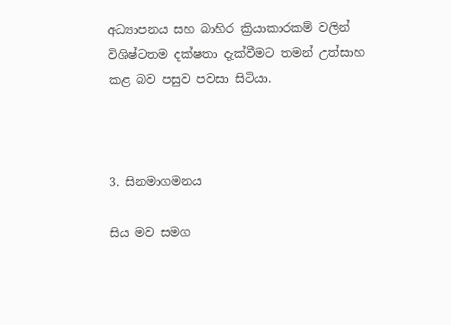අධ්‍යාපනය සහ බාහිර ක්‍රියාකාරකම් වලින් විශිෂ්ටතම දක්ෂතා දැක්වීමට තමන් උත්සාහ කළ බව පසුව පවසා සිටියා.



3. සිනමාගමනය

සිය මව සමග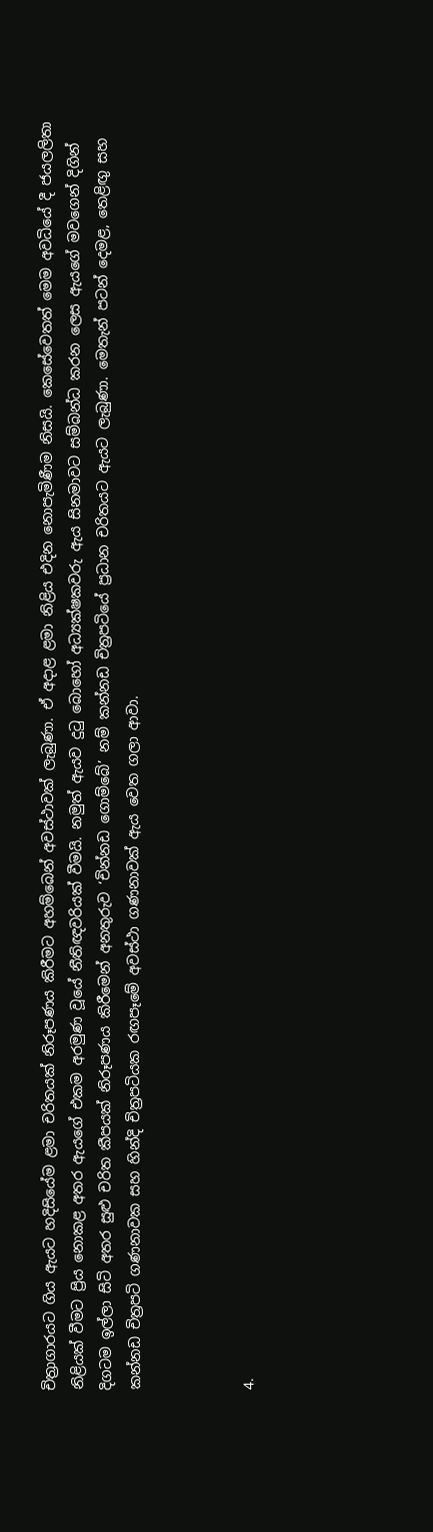චිත්‍රාගාරයට ගිය ඇයට හදිසියේම ළමා චරිතයක් නිරූපණය කිරීමට අහම්බෙන් අවස්ථාවක් ලැබුණා. ඒ අදාළ ළමා නිළිය එදින නොපැමිණීම නිසයි. කෙසේවෙතත් මෙම අවධියේ දී ජයලලිතා නිළියක් වීමට ප්‍රිය නොකළ අතර ඇයගේ එකම අරමුණ වූයේ නීතිඥවරියක් වීමයි. නමුත් ඇයව දුටු බොහෝ අධ්‍යක්ෂකවරු ඇය සිනමාවට සම්බන්ධ කරන ලෙස ඇයගේ මවගෙන් දිගින් දිගටම ඉල්ලා සිටි අතර සුළු චරිත කීපයක් නිරූපණය කිරීමෙන් අනතුරුව ‘චින්නඩ ගොම්බේ’ නම් කන්නඩ චිත්‍රපටියේ ප්‍රධාන චරිතයට ඇයට ලැබුණා. මෙතැන් පටන් දෙමළ, තෙළිඟු සහ කන්නඩ චිත්‍රපටි ගණනාවක සහ හින්දි චිත්‍රපටියක රඟපෑමේ අවස්ථා ගණනාවක් ඇය වෙත ගලා ආවා.



4.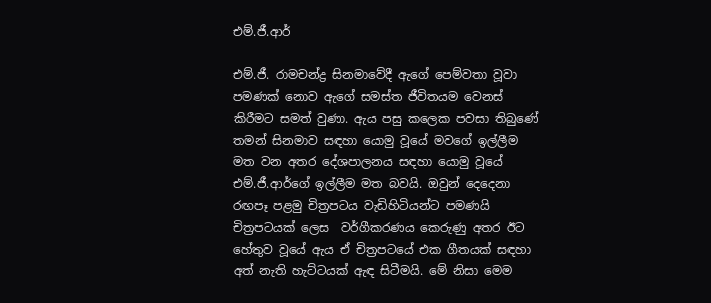එම්.ජී.ආර්

එම්.ජී. රාමචන්ද්‍ර සිනමාවේදී ඇගේ පෙම්වතා වූවා පමණක් නොව ඇගේ සමස්ත ජීවිතයම වෙනස් කිරීමට සමත් වුණා. ඇය පසු කලෙක පවසා තිබුණේ තමන් සිනමාව සඳහා යොමු වූයේ මවගේ ඉල්ලීම මත වන අතර දේශපාලනය සඳහා යොමු වූයේ එම්.ජී.ආර්ගේ ඉල්ලීම මත බවයි. ඔවුන් දෙදෙනා රඟපෑ පළමු චිත්‍රපටය වැඩිහිටියන්ට පමණයි චිත්‍රපටයක් ලෙස  වර්ගීකරණය කෙරුණු අතර ඊට හේතුව වූයේ ඇය ඒ චිත්‍රපටයේ එක ගීතයක් සඳහා අත් නැති හැට්ටයක් ඇඳ සිටීමයි. මේ නිසා මෙම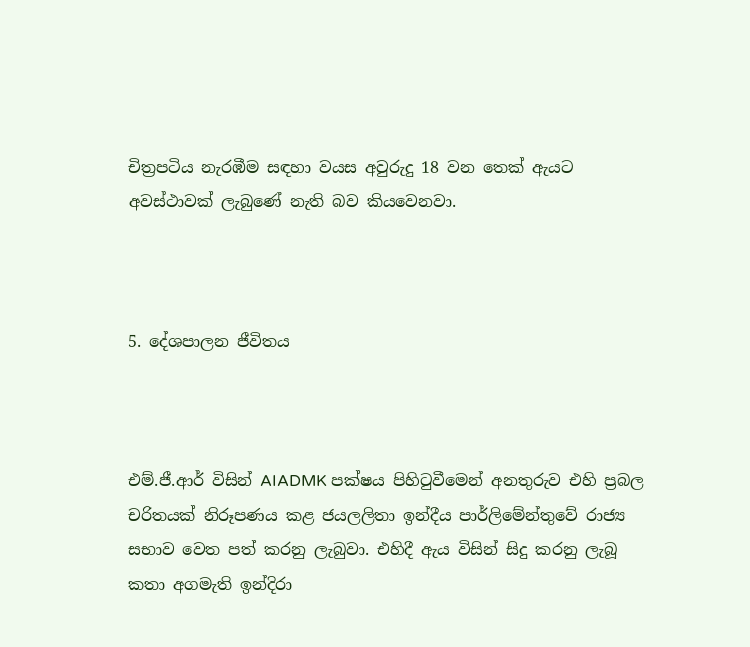චිත්‍රපටිය නැරඹීම සඳහා වයස අවුරුදු 18 වන තෙක් ඇයට අවස්ථාවක් ලැබුණේ නැති බව කියවෙනවා.



5. දේශපාලන ජීවිතය



එම්.ජී.ආර් විසින් AIADMK පක්ෂය පිහිටුවීමෙන් අනතුරුව එහි ප්‍රබල චරිතයක් නිරූපණය කළ ජයලලිතා ඉන්දීය පාර්ලිමේන්තුවේ රාජ්‍ය සභාව වෙත පත් කරනු ලැබුවා. එහිදී ඇය විසින් සිදු කරනු ලැබූ කතා අගමැති ඉන්දිරා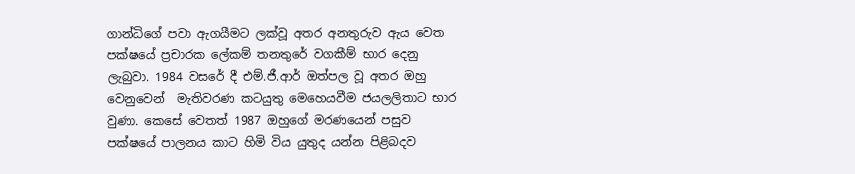ගාන්ධිගේ පවා ඇගයීමට ලක්වූ අතර අනතුරුව ඇය වෙත පක්ෂයේ ප්‍රචාරක ලේකම් තනතුරේ වගකීම් භාර දෙනු ලැබුවා. 1984 වසරේ දී එම්.ජී.ආර් ඔත්පල වූ අතර ඔහු වෙනුවෙන්  මැතිවරණ කටයුතු මෙහෙයවීම ජයලලිතාට භාර වුණා. කෙසේ වෙතත් 1987 ඔහුගේ මරණයෙන් පසුව  පක්ෂයේ පාලනය කාට හිමි විය යුතුද යන්න පිළිබදව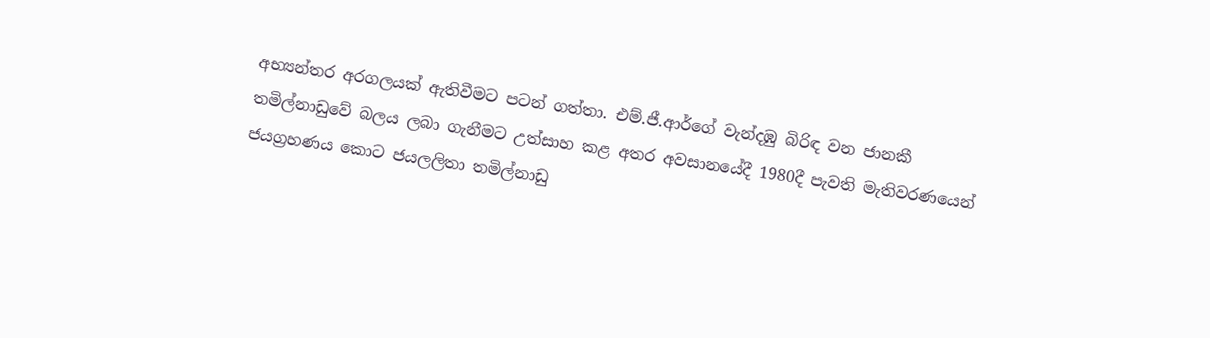අභ්‍යන්තර අරගලයක් ඇතිවීමට පටන් ගත්තා. එම්.ජී.ආර්ගේ වැන්දඹු බිරිඳ වන ජානකී තමිල්නාඩුවේ බලය ලබා ගැනීමට උත්සාහ කළ අතර අවසානයේදී 1980දී පැවති මැතිවරණයෙන් ජයග්‍රහණය කොට ජයලලිතා තමිල්නාඩු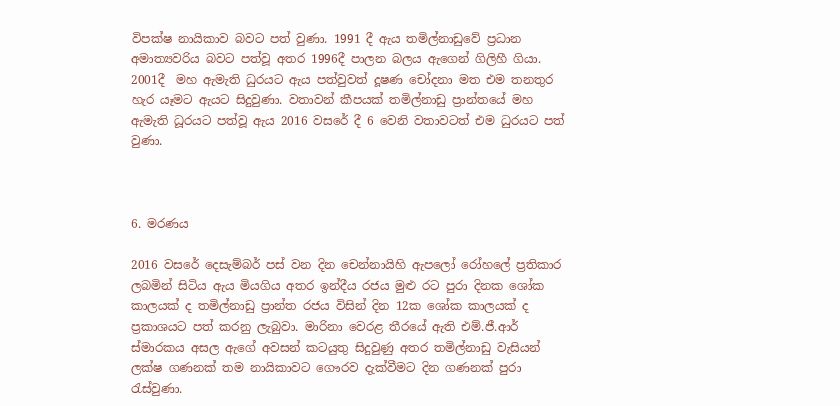විපක්ෂ නායිකාව බවට පත් වුණා. 1991 දී ඇය තමිල්නාඩුවේ ප්‍රධාන අමාත්‍යවරිය බවට පත්වූ අතර 1996දී පාලන බලය ඇගෙන් ගිලිහී ගියා. 2001දී  මහ ඇමැති ධුරයට ඇය පත්වුවත් දූෂණ චෝදනා මත එම තනතුර හැර යෑමට ඇයට සිදුවුණා. වතාවන් කීපයක් තමිල්නාඩු ප්‍රාන්තයේ මහ ඇමැති ධූරයට පත්වූ ඇය 2016 වසරේ දී 6 වෙනි වතාවටත් එම ධුරයට පත් වුණා.



6. මරණය

2016 වසරේ දෙසැම්බර් පස් වන දින චෙන්නායිහි ඇපලෝ රෝහලේ ප්‍රතිකාර ලබමින් සිටිය ඇය මියගිය අතර ඉන්දීය රජය මුළු රට පුරා දිනක ශෝක කාලයක් ද තමිල්නාඩු ප්‍රාන්ත රජය විසින් දින 12ක ශෝක කාලයක් ද ප්‍රකාශයට පත් කරනු ලැබුවා. මාරිනා වෙරළ තීරයේ ඇති එම්.ජී.ආර් ස්මාරකය අසල ඇගේ අවසන් කටයුතු සිදුවුණු අතර තමිල්නාඩු වැසියන් ලක්ෂ ගණනක් තම නායිකාවට ගෞරව දැක්වීමට දින ගණනක් පුරා රැස්වුණා.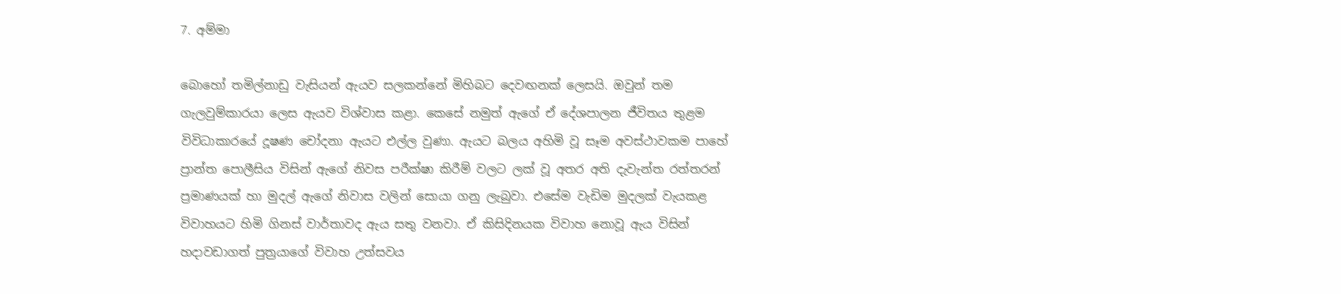7. අම්මා

බොහෝ තමිල්නාඩු වැසියන් ඇයව සලකන්නේ මිහිබට දෙවඟනක් ලෙසයි. ඔවුන් තම ගැලවුම්කාරයා ලෙස ඇයව විශ්වාස කළා. කෙසේ නමුත් ඇගේ ඒ දේශපාලන ජීවිතය තුළම විවිධාකාරයේ දූෂණ චෝදනා ඇයට එල්ල වුණා. ඇයට බලය අහිමි වූ සෑම අවස්ථාවකම පාහේ ප්‍රාන්ත පොලීසිය විසින් ඇගේ නිවස පරීක්ෂා කිරීම් වලට ලක් වූ අතර අති දැවැන්ත රත්තරන් ප්‍රමාණයක් හා මුදල් ඇගේ නිවාස වලින් සොයා ගනු ලැබුවා. එසේම වැඩිම මුදලක් වැයකළ විවාහයට හිමි ගිනස් වාර්තාවද ඇය සතු වනවා. ඒ කිසිදිනයක විවාහ නොවූ ඇය විසින් හදාවඩාගත් පුත්‍රයාගේ විවාහ උත්සවය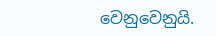වෙනුවෙනුයි.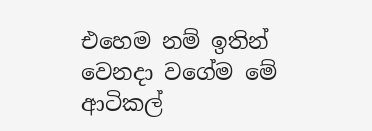එහෙම නම් ඉතින් වෙනදා වගේම මේ ආටිකල්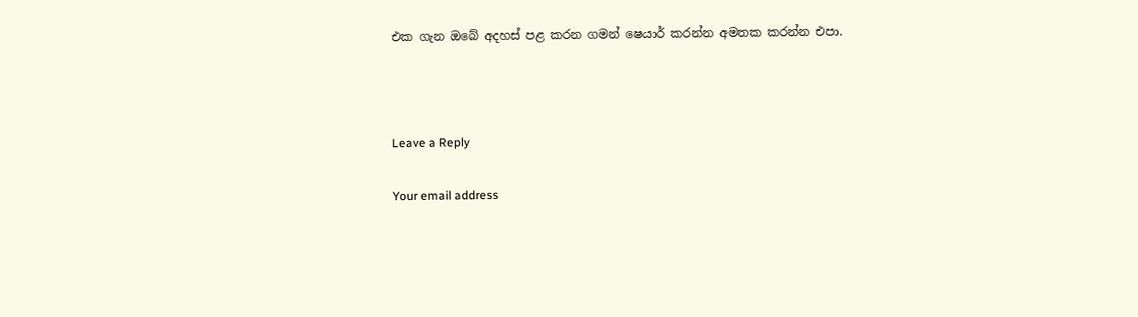එක ගැන ඔබේ අදහස් පළ කරන ගමන් ෂෙයාර් කරන්න අමතක කරන්න එපා.



Leave a Reply

Your email address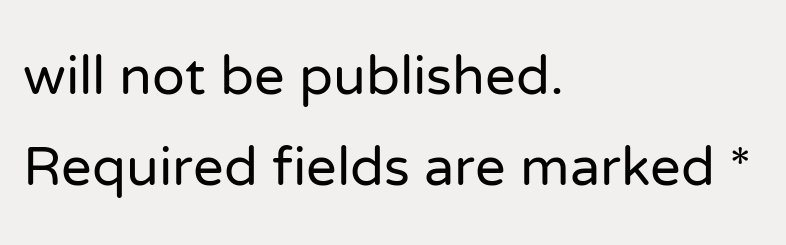will not be published. Required fields are marked *